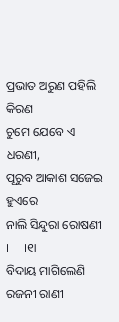ପ୍ରଭାତ ଅରୁଣ ପହିଲି କିରଣ
ଚୁମେ ଯେବେ ଏ ଧରଣୀ,
ପୂରୁବ ଆକାଶ ସଜେଇ ହୁଏରେ
ନାଲି ସିନ୍ଦୁରା ରୋଷଣୀ  ।     ।୧ା
ବିଦାୟ ମାଗିଲେଣି ରଜନୀ ରାଣୀ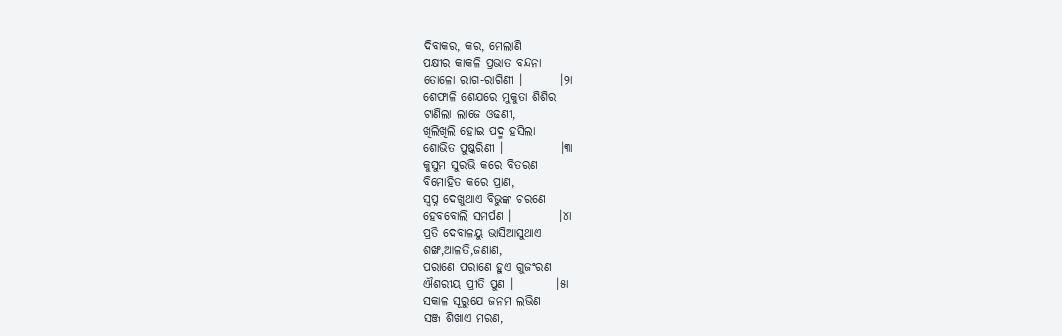ଦିବାକର, କର, ମେଲାଣି
ପକ୍ଷୀର କାକଳି ପ୍ରଭାତ ବନ୍ଦନା
ତୋଳୋ ରାଗ-ରାଗିଣୀ ।        ।୨ା
ଶେଫାଳି ଶେଯରେ ମୁକୁତା ଶିଶିର
ଟାଣିଲା ଲାଜେ ଓଢଣୀ,
ଖିଲିଖିଲି ହୋଇ ପଦ୍ମ ହସିଲା
ଶୋଭିତ ପୁଷ୍କରିଣୀ ।            ।୩ା
କୁସୁମ ସୁରଭି କରେ ବିତରଣ
ବିମୋହିତ କରେ ପ୍ରାଣ,
ସ୍ବପ୍ନ ଦେଖୁଥାଏ ବିଭୁଙ୍କ ଚରଣେ
ହେବବୋଲି ସମର୍ପଣ ।          ।୪ା
ପ୍ରତି ଦେବାଳୟୁ ଭାସିଆସୁଥାଏ
ଶଙ୍ଖ,ଆଳତି,ଜଣାଣ,
ପରାଣେ ପରାଣେ ହୁଏ ଗୁଜଂରଣ
ଐଶରୀୟ ପ୍ରୀତି ପୁଣ ।         ।୫ା
ସକାଳ ସୂରୁଯେ ଜନମ ଲଭିଣ
ସଞ୍ଜ ଶିଖାଏ ମରଣ,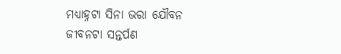ମଧ୍ୟାହ୍ନଟା ସିନା ଭରା ଯୌବନ
ଜୀବନଟା ସନ୍ତର୍ପଣ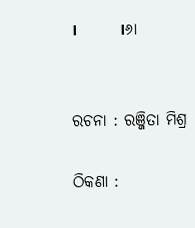।          ।୬ା


ରଚନା : ରଞ୍ଜିତା ମିଶ୍ର

ଠିକଣା :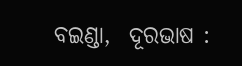ବଇଣ୍ଡା,  ଦୂରଭାଷ :